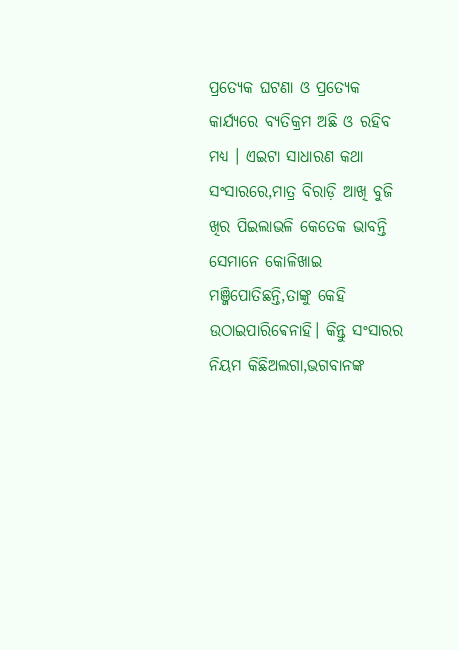ପ୍ରତ୍ୟେକ ଘଟଣା ଓ ପ୍ରତ୍ୟେକ କାର୍ଯ୍ୟରେ ବ୍ୟତିକ୍ରମ ଅଛି ଓ ରହିବ ମଧ୍ୟ । ଏଇଟା ସାଧାରଣ କଥା ସଂସାରରେ,ମାତ୍ର ବିରାଡ଼ି ଆଖି ବୁଜି ଖିର ପିଇଲାଭଳି କେତେକ ଭାବନ୍ତି ସେମାନେ କୋଳିଖାଇ ମଞ୍ଜିପୋତିଛନ୍ତି,ତାଙ୍କୁ କେହି ଉଠାଇପାରିଵେନାହି। କିନ୍ତୁ ସଂସାରର ନିୟମ କିଛିଅଲଗା,ଭଗବାନଙ୍କ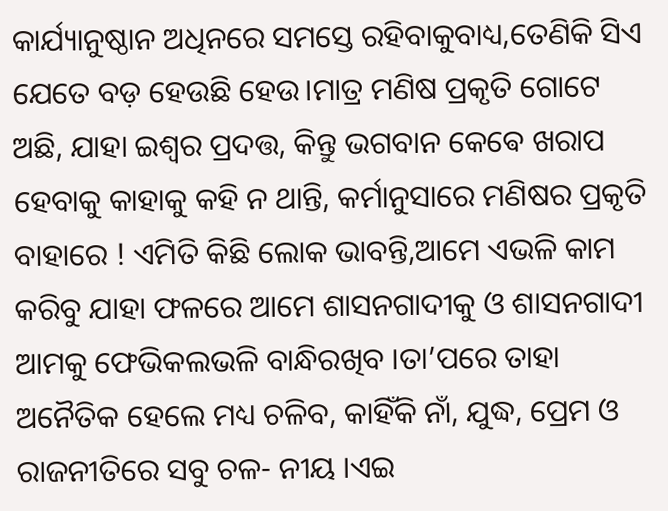କାର୍ଯ୍ୟାନୁଷ୍ଠାନ ଅଧିନରେ ସମସ୍ତେ ରହିବାକୁବାଧ୍ୟ,ତେଣିକି ସିଏ ଯେତେ ବଡ଼ ହେଉଛି ହେଉ।ମାତ୍ର ମଣିଷ ପ୍ରକୃତି ଗୋଟେ ଅଛି, ଯାହା ଇଶ୍ଵର ପ୍ରଦତ୍ତ, କିନ୍ତୁ ଭଗବାନ କେଵେ ଖରାପ ହେବାକୁ କାହାକୁ କହି ନ ଥାନ୍ତି, କର୍ମାନୁସାରେ ମଣିଷର ପ୍ରକୃତି ବାହାରେ ! ଏମିତି କିଛି ଲୋକ ଭାବନ୍ତି,ଆମେ ଏଭଳି କାମ କରିବୁ ଯାହା ଫଳରେ ଆମେ ଶାସନଗାଦୀକୁ ଓ ଶାସନଗାଦୀ ଆମକୁ ଫେଭିକଲଭଳି ବାନ୍ଧିରଖିବ ।ତା’ପରେ ତାହା ଅନୈତିକ ହେଲେ ମଧ୍ୟ ଚଳିବ, କାହିଁକି ନାଁ, ଯୁଦ୍ଧ, ପ୍ରେମ ଓ ରାଜନୀତିରେ ସବୁ ଚଳ- ନୀୟ ।ଏଇ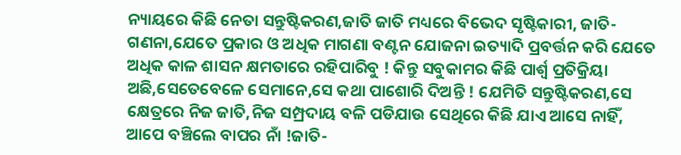ନ୍ୟାୟରେ କିଛି ନେତା ସନ୍ତୁଷ୍ଟିକରଣ,ଜାତି ଜାତି ମଧ୍ୟରେ ବିଭେଦ ସୃଷ୍ଟିକାରୀ, ଜାତି-ଗଣନା,ଯେତେ ପ୍ରକାର ଓ ଅଧିକ ମାଗଣା ବଣ୍ଟନ ଯୋଜନା ଇତ୍ୟାଦି ପ୍ରବର୍ତ୍ତନ କରି ଯେତେ ଅଧିକ କାଳ ଶାସନ କ୍ଷମତାରେ ରହିପାରିବୁ ! କିନ୍ତୁ ସବୁକାମର କିଛି ପାର୍ଶ୍ଵ ପ୍ରତିକ୍ରିୟା ଅଛି,ସେତେବେଳେ ସେମାନେ,ସେ କଥା ପାଶୋରି ଦିଅନ୍ତି ! ଯେମିତି ସନ୍ତୁଷ୍ଟିକରଣ,ସେ କ୍ଷେତ୍ରରେ ନିଜ ଜାତି,ନିଜ ସମ୍ପ୍ରଦାୟ ବଳି ପଡିଯାଉ ସେଥିରେ କିଛି ଯାଏ ଆସେ ନାହିଁ, ଆପେ ବଞ୍ଚିଲେ ବାପର ନାଁ !ଜାତି-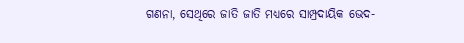ଗଣନା, ସେଥିରେ ଜାତି ଜାତି ମଧ୍ୟରେ ସାମ୍ପ୍ରଦାୟିକ ଭେଦ-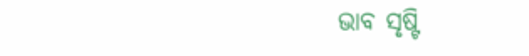ଭାବ ସୃଷ୍ଟି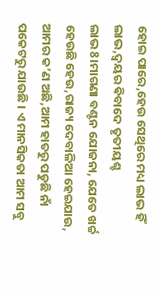ହୋଇ ପାରେ,ହେଉ ସେଥିରେ ମଧ୍ୟ ଲାଭ ହିଁ ଲାଭ,ଦ୍ଵୟର ଵିବାଦେ ତୃତୀୟଶ୍ଚ ଲାଭ8।ମାଗଣା ବଣ୍ଟନ ଯୋଜନା, ଯେତେ ଖର୍ଚ୍ଚ ହେଉଛି ହେଉ,ରାଜ୍ୟ ଦେବାଳିଆ ହେଇଯାଉ, ଆମର କ’ଣ ଅଛି,ଆମ ହାତରୁ ପଡୁଛି ନାଁ ପକେଟରୁ ଯାଉଛି । ଏ ମାନସିକତା ଆମ ସବୁ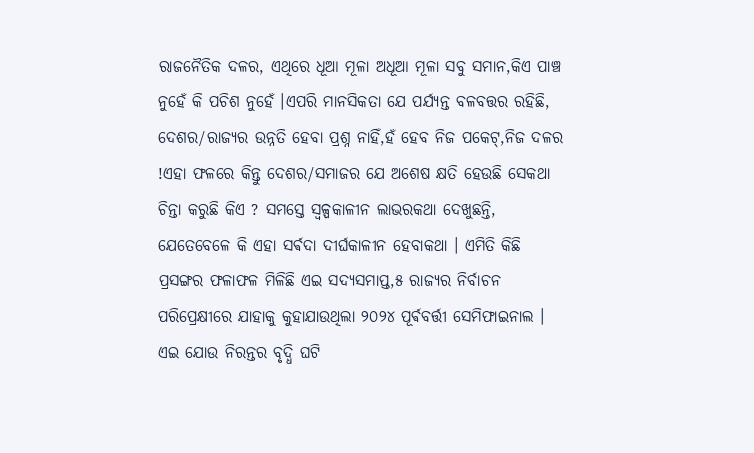ରାଜନୈତିକ ଦଳର, ଏଥିରେ ଧୂଆ ମୂଳା ଅଧୂଆ ମୂଳା ସବୁ ସମାନ,କିଏ ପାଞ୍ଚ ନୁହେଁ କି ପଚିଶ ନୁହେଁ ।ଏପରି ମାନସିକତା ଯେ ପର୍ଯ୍ୟନ୍ତ ବଳବତ୍ତର ରହିଛି, ଦେଶର/ରାଜ୍ୟର ଉନ୍ନତି ହେବା ପ୍ରଶ୍ନ ନାହିଁ,ହଁ ହେବ ନିଜ ପକେଟ୍,ନିଜ ଦଳର !ଏହା ଫଳରେ କିନ୍ତୁ ଦେଶର/ସମାଜର ଯେ ଅଶେଷ କ୍ଷତି ହେଉଛି ସେକଥା ଚିନ୍ତା କରୁଛି କିଏ ? ସମସ୍ତେ ସ୍ବଳ୍ପକାଳୀନ ଲାଭରକଥା ଦେଖୁଛନ୍ତି, ଯେତେବେଳେ କି ଏହା ସର୍ଵଦା ଦୀର୍ଘକାଳୀନ ହେବାକଥା । ଏମିତି କିଛି ପ୍ରସଙ୍ଗର ଫଳାଫଳ ମିଳିଛି ଏଇ ସଦ୍ୟସମାପ୍ତ,୫ ରାଜ୍ୟର ନିର୍ବାଚନ ପରିପ୍ରେକ୍ଷୀରେ ଯାହାକୁ କୁହାଯାଉଥିଲା ୨୦୨୪ ପୂର୍ଵବର୍ତ୍ତୀ ସେମିଫାଇନାଲ । ଏଇ ଯୋଉ ନିରନ୍ତର ବୃଦ୍ଧି ଘଟି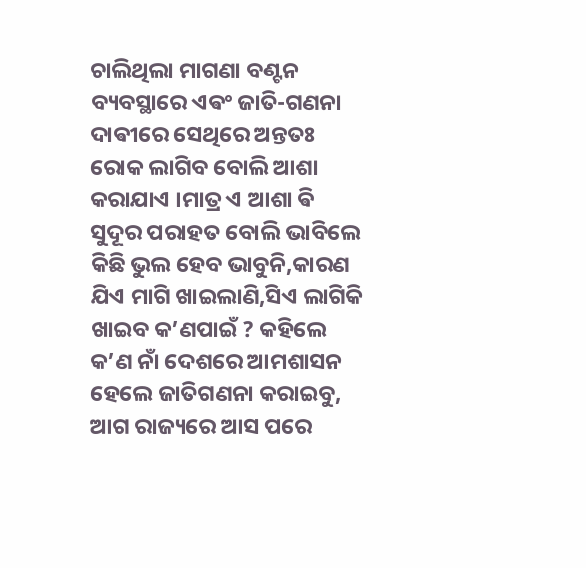ଚାଲିଥିଲା ମାଗଣା ବଣ୍ଟନ ବ୍ୟବସ୍ଥାରେ ଏଵଂ ଜାତି-ଗଣନା ଦାଵୀରେ ସେଥିରେ ଅନ୍ତତଃ ରୋକ ଲାଗିବ ବୋଲି ଆଶା କରାଯାଏ ।ମାତ୍ର ଏ ଆଶା ଵି ସୁଦୂର ପରାହତ ବୋଲି ଭାବିଲେ କିଛି ଭୁଲ ହେବ ଭାବୁନି,କାରଣ ଯିଏ ମାଗି ଖାଇଲାଣି,ସିଏ ଲାଗିକି ଖାଇବ କ’ଣପାଇଁ ? କହିଲେ କ’ଣ ନାଁ ଦେଶରେ ଆମଶାସନ ହେଲେ ଜାତିଗଣନା କରାଇବୁ, ଆଗ ରାଜ୍ୟରେ ଆସ ପରେ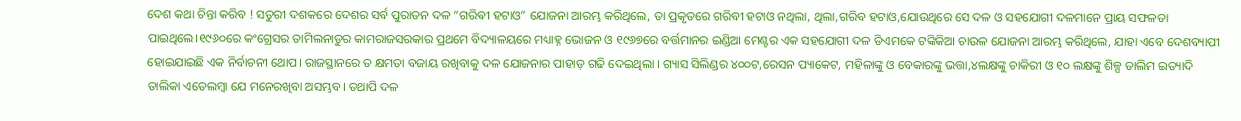ଦେଶ କଥା ଚିନ୍ତା କରିବ ! ସତୁରୀ ଦଶକରେ ଦେଶର ସର୍ବ ପୁରାତନ ଦଳ “ଗରିଵୀ ହଟାଓ” ଯୋଜନା ଆରମ୍ଭ କରିଥିଲେ, ତା ପ୍ରକୃତରେ ଗରିବୀ ହଟାଓ ନଥିଲା, ଥିଲା,ଗରିବ ହଟାଓ,ଯୋଉଥିରେ ସେ ଦଳ ଓ ସହଯୋଗୀ ଦଳମାନେ ପ୍ରାୟ ସଫଳତା ପାଇଥିଲେ।୧୯୬୦ରେ କଂଗ୍ରେସର ତାମିଲନାଡୁର କାମରାଜସରକାର ପ୍ରଥମେ ବିଦ୍ୟାଳୟରେ ମଧ୍ୟାହ୍ନ ଭୋଜନ ଓ ୧୯୬୭ରେ ବର୍ତ୍ତମାନର ଇଣ୍ଡିଆ ମେଣ୍ଟର ଏକ ସହଯୋଗୀ ଦଳ ଡିଏମକେ ଟଙ୍କିକିଆ ଚାଉଳ ଯୋଜନା ଆରମ୍ଭ କରିଥିଲେ, ଯାହା ଏବେ ଦେଶବ୍ୟାପୀ ହୋଇଯାଇଛି ଏକ ନିର୍ବାଚନୀ ଥୋପ। ରାଜସ୍ଥାନରେ ତ କ୍ଷମତା ବଜାୟ ରଖିବାକୁ ଦଳ ଯୋଜନାର ପାହାଡ଼ ଗଢି ଦେଇଥିଲା । ଗ୍ୟାସ ସିଲିଣ୍ଡର ୪୦୦ଟ,ରେସନ ପ୍ୟାକେଟ, ମହିଳାଙ୍କୁ ଓ ବେକାରଙ୍କୁ ଭତ୍ତା,୪ଲକ୍ଷଙ୍କୁ ଚାକିରୀ ଓ ୧୦ ଲକ୍ଷଙ୍କୁ ଶିଳ୍ପ ତାଲିମ ଇତ୍ୟାଦି ତାଲିକା ଏତେଲମ୍ବା ଯେ ମନେରଖିବା ଅସମ୍ଭବ। ତଥାପି ଦଳ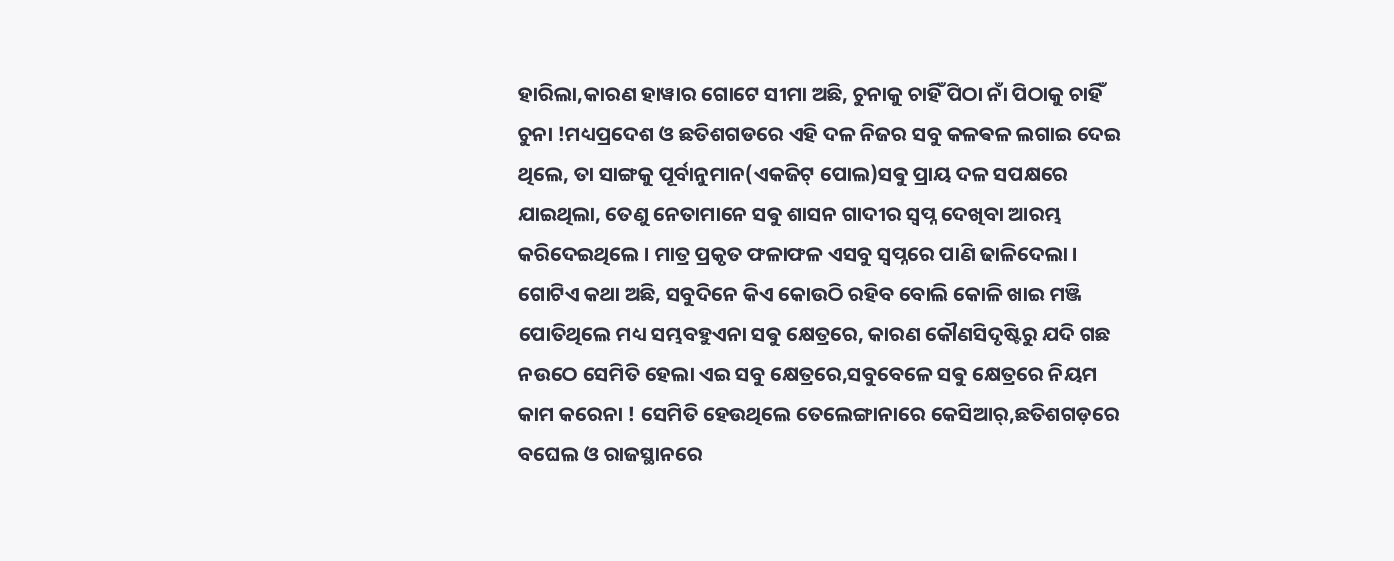ହାରିଲା,କାରଣ ହାୱାର ଗୋଟେ ସୀମା ଅଛି, ଚୁନାକୁ ଚାହିଁ ପିଠା ନାଁ ପିଠାକୁ ଚାହିଁ ଚୁନା !ମଧ୍ୟପ୍ରଦେଶ ଓ ଛତିଶଗଡରେ ଏହି ଦଳ ନିଜର ସବୁ କଳଵଳ ଲଗାଇ ଦେଇ ଥିଲେ, ତା ସାଙ୍ଗକୁ ପୂର୍ବାନୁମାନ(ଏକଜିଟ୍ ପୋଲ)ସଵୁ ପ୍ରାୟ ଦଳ ସପକ୍ଷରେ ଯାଇଥିଲା, ତେଣୁ ନେତାମାନେ ସଵୁ ଶାସନ ଗାଦୀର ସ୍ବପ୍ନ ଦେଖିବା ଆରମ୍ଭ କରିଦେଇଥିଲେ । ମାତ୍ର ପ୍ରକୃତ ଫଳାଫଳ ଏସବୁ ସ୍ବପ୍ନରେ ପାଣି ଢାଳିଦେଲା । ଗୋଟିଏ କଥା ଅଛି, ସବୁଦିନେ କିଏ କୋଉଠି ରହିବ ବୋଲି କୋଳି ଖାଇ ମଞ୍ଜି ପୋତିଥିଲେ ମଧ୍ୟ ସମ୍ଭବହୁଏନା ସଵୁ କ୍ଷେତ୍ରରେ, କାରଣ କୌଣସିଦୃଷ୍ଟିରୁ ଯଦି ଗଛ ନଉଠେ ସେମିତି ହେଲା ଏଇ ସବୁ କ୍ଷେତ୍ରରେ,ସବୁବେଳେ ସଵୁ କ୍ଷେତ୍ରରେ ନିୟମ କାମ କରେନା ! ସେମିତି ହେଉଥିଲେ ତେଲେଙ୍ଗାନାରେ କେସିଆର୍,ଛତିଶଗଡ଼ରେ ବଘେଲ ଓ ରାଜସ୍ଥାନରେ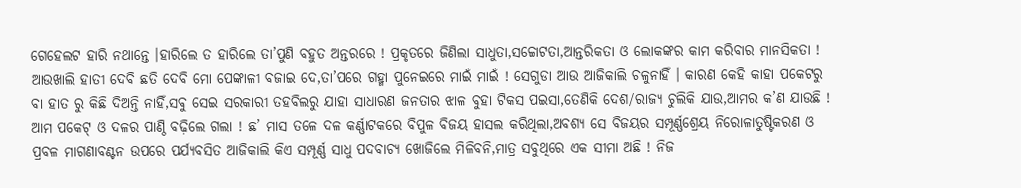ଗେହେଲଟ ହାରି ନଥାନ୍ତେ ।ହାରିଲେ ତ ହାରିଲେ ତା’ପୁଣି ବହୁତ ଅନ୍ତରରେ ! ପ୍ରକୃତରେ ଜିଣିଲା ସାଧୁତା,ସଚ୍ଚୋଟତା,ଆନ୍ତରିକତା ଓ ଲୋକଙ୍କର କାମ କରିବାର ମାନସିକତା ! ଆଉଖାଲି ହାତୀ ଦେବି ଛତି ଦେବି ମୋ ପେଙ୍କାଳୀ ବଜାଇ ଦେ,ତା’ପରେ ଗହ୍ମା ପୁନେଇରେ ମାଇଁ ମାଇଁ ! ସେଗୁଡା ଆଉ ଆଜିକାଲି ଚଳୁନାହିଁ । କାରଣ କେହି କାହା ପକେଟରୁ ବା ହାତ ରୁ କିଛି ଦିଅନ୍ତି ନାହିଁ,ସଵୁ ସେଇ ସରକାରୀ ତହବିଲରୁ ଯାହା ସାଧାରଣ ଜନତାର ଝାଳ ବୁହା ଟିକସ ପଇସା,ତେଣିକି ଦେଶ/ରାଜ୍ୟ ଚୁଲିକି ଯାଉ,ଆମର କ’ଣ ଯାଉଛି ! ଆମ ପକେଟ୍ ଓ ଦଳର ପାଣ୍ଠି ବଢ଼ିଲେ ଗଲା ! ଛ’ ମାସ ତଳେ ଦଳ କର୍ଣ୍ଣାଟକରେ ବିପୁଳ ବିଜୟ ହାସଲ କରିଥିଲା,ଅବଶ୍ୟ ସେ ବିଜୟର ସମ୍ପୂର୍ଣ୍ଣଶ୍ରେୟ ନିରୋଳାତୁଷ୍ଟିକରଣ ଓ ପ୍ରବଳ ମାଗଣାବଣ୍ଟନ ଉପରେ ପର୍ଯ୍ୟବସିତ ଆଜିକାଲି କିଏ ସମ୍ପୂର୍ଣ୍ଣ ସାଧୁ ପଦବାଚ୍ୟ ଖୋଜିଲେ ମିଳିବନି,ମାତ୍ର ସବୁଥିରେ ଏକ ସୀମା ଅଛି ! ନିଜ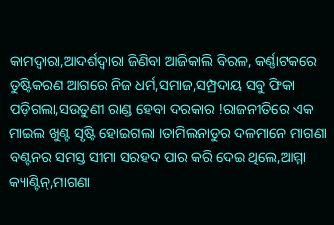କାମଦ୍ଵାରା,ଆଦର୍ଶଦ୍ଵାରା ଜିଣିବା ଆଜିକାଲି ବିରଳ, କର୍ଣ୍ଣାଟକରେ ତୁଷ୍ଟିକରଣ ଆଗରେ ନିଜ ଧର୍ମ,ସମାଜ,ସମ୍ପ୍ରଦାୟ ସବୁ ଫିକା ପଡ଼ିଗଲା,ସଉତୁଣୀ ରାଣ୍ଡ ହେବା ଦରକାର !ରାଜନୀତିରେ ଏକ ମାଇଲ ଖୁଣ୍ଟ ସୃଷ୍ଟି ହୋଇଗଲା ।ତାମିଲନାଡୁର ଦଳମାନେ ମାଗଣା ବଣ୍ଟନର ସମସ୍ତ ସୀମା ସରହଦ ପାର କରି ଦେଇ ଥିଲେ,ଆମ୍ମା କ୍ୟାଣ୍ଟିନ୍,ମାଗଣା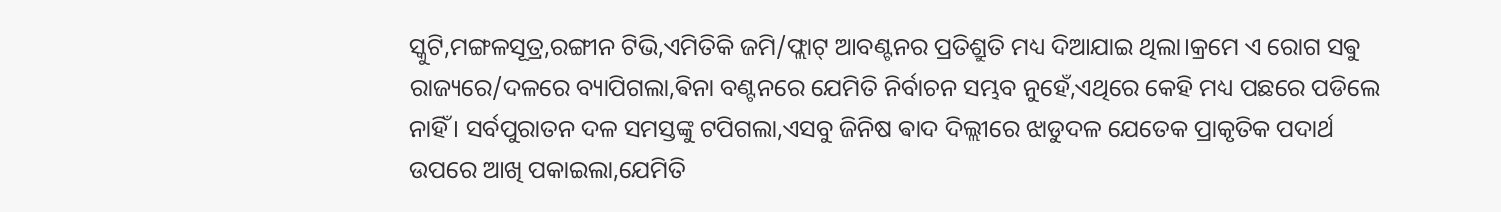ସ୍କୁଟି,ମଙ୍ଗଳସୂତ୍ର,ରଙ୍ଗୀନ ଟିଭି,ଏମିତିକି ଜମି/ଫ୍ଲାଟ୍ ଆବଣ୍ଟନର ପ୍ରତିଶ୍ରୁତି ମଧ୍ୟ ଦିଆଯାଇ ଥିଲା।କ୍ରମେ ଏ ରୋଗ ସଵୁ ରାଜ୍ୟରେ/ଦଳରେ ବ୍ୟାପିଗଲା,ଵିନା ବଣ୍ଟନରେ ଯେମିତି ନିର୍ବାଚନ ସମ୍ଭବ ନୁହେଁ,ଏଥିରେ କେହି ମଧ୍ୟ ପଛରେ ପଡିଲେ ନାହିଁ। ସର୍ବପୁରାତନ ଦଳ ସମସ୍ତଙ୍କୁ ଟପିଗଲା,ଏସବୁ ଜିନିଷ ଵାଦ ଦିଲ୍ଲୀରେ ଝାଡୁଦଳ ଯେତେକ ପ୍ରାକୃତିକ ପଦାର୍ଥ ଉପରେ ଆଖି ପକାଇଲା,ଯେମିତି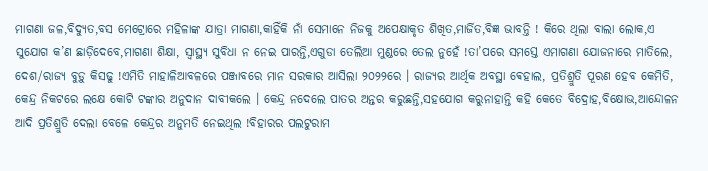ମାଗଣା ଜଳ,ବିଦ୍ୟୁତ,ବସ ମେଟ୍ରୋରେ ମହିଳାଙ୍କ ଯାତ୍ରା ମାଗଣା,କାହିଁକି ନାଁ ସେମାନେ ନିଜକୁ ଅପେକ୍ଷାକୃତ ଶିଖିତ,ମାର୍ଜିତ,ବିଜ୍ଞ ଭାବନ୍ତି ! କିରେ ଥିଲା ବାଲା ଲୋକ,ଏ ସୁଯୋଗ କ’ଣ ଛାଡ଼ିଦେବେ,ମାଗଣା ଶିକ୍ଷା, ସ୍ବାସ୍ଥ୍ୟ ସୁବିଧା ନ ନେଇ ପାରନ୍ତି,ଏଗୁଡା ତେଲିଆ ମୁଣ୍ଡରେ ତେଲ ନୁହେଁ !ତା’ପରେ ସମସ୍ତେ ଏମାଗଣା ଯୋଜନାରେ ମାତିଲେ, ଦେଶ/ରାଜ୍ୟ ବୁଡ଼ୁ କିସଢୁ !ଏମିତି ମାହାଳିଆବଳରେ ପଞ୍ଜାବରେ ମାନ ସରକାର ଆସିଲା ୨୦୨୨ରେ । ରାଜ୍ୟର ଆର୍ଥିକ ଅବସ୍ଥା ଵେହାଲ, ପ୍ରତିଶ୍ରୁତି ପୂରଣ ହେବ କେମିତି, କେନ୍ଦ୍ର ନିକଟରେ ଲକ୍ଷେ କୋଟି ଟଙ୍କାର ଅନୁଦାନ ଦାବୀକଲେ । କେନ୍ଦ୍ର ନଦେଲେ ପାତର ଅନ୍ତର କରୁଛନ୍ତି,ସହଯୋଗ କରୁନାହାନ୍ତି କହି କେତେ ବିଦ୍ରୋହ,ବିକ୍ଷୋଭ,ଆନ୍ଦୋଳନ ଆଦି ପ୍ରତିଶ୍ରୁତି ଦେଲା ବେଳେ କେନ୍ଦ୍ରର ଅନୁମତି ନେଇଥିଲ !ବିହାରର ପଲଟୁରାମ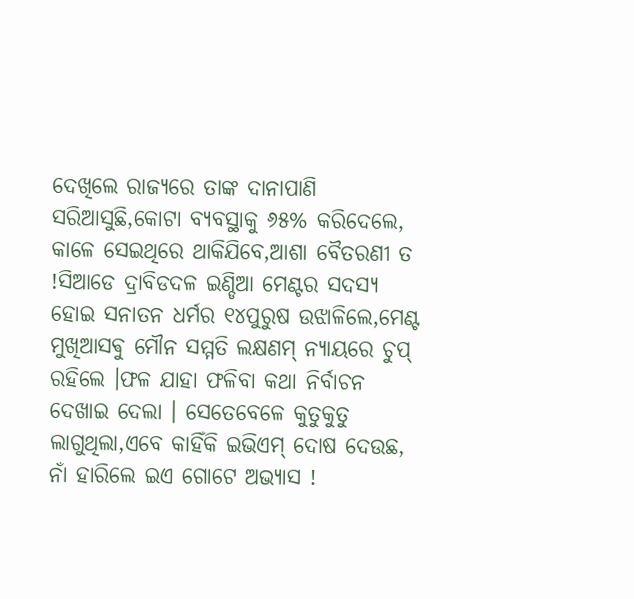ଦେଖିଲେ ରାଜ୍ୟରେ ତାଙ୍କ ଦାନାପାଣି ସରିଆସୁଛି,କୋଟା ବ୍ୟବସ୍ଥାକୁ ୬୫% କରିଦେଲେ, କାଳେ ସେଇଥିରେ ଥାକିଯିବେ,ଆଶା ବୈତରଣୀ ତ !ସିଆଡେ ଦ୍ରାବିଡଦଳ ଇଣ୍ଡିଆ ମେଣ୍ଟର ସଦସ୍ୟ ହୋଇ ସନାତନ ଧର୍ମର ୧୪ପୁରୁଷ ଉଝାଳିଲେ,ମେଣ୍ଟ ମୁଖିଆସଵୁ ମୌନ ସମ୍ମତି ଲକ୍ଷଣମ୍ ନ୍ୟାୟରେ ଚୁପ୍ ରହିଲେ ।ଫଳ ଯାହା ଫଳିବା କଥା ନିର୍ବାଚନ ଦେଖାଇ ଦେଲା । ସେତେବେଳେ କୁତୁକୁତୁ ଲାଗୁଥିଲା,ଏବେ କାହିଁକି ଇଭିଏମ୍ ଦୋଷ ଦେଉଛ, ନାଁ ହାରିଲେ ଇଏ ଗୋଟେ ଅଭ୍ୟାସ !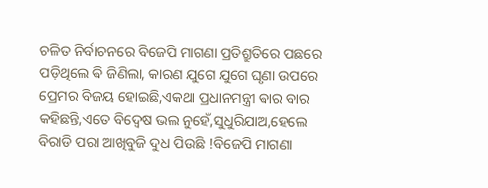ଚଳିତ ନିର୍ବାଚନରେ ବିଜେପି ମାଗଣା ପ୍ରତିଶ୍ରୁତିରେ ପଛରେ ପଡ଼ିଥିଲେ ଵି ଜିଣିଲା, କାରଣ ଯୁଗେ ଯୁଗେ ଘୃଣା ଉପରେ ପ୍ରେମର ବିଜୟ ହୋଇଛି,ଏକଥା ପ୍ରଧାନମନ୍ତ୍ରୀ ଵାର ବାର କହିଛନ୍ତି,ଏତେ ବିଦ୍ୱେଷ ଭଲ ନୁହେଁ,ସୁଧୁରିଯାଅ,ହେଲେ ବିରାଡି ପରା ଆଖିବୁଜି ଦୁଧ ପିଉଛି !ବିଜେପି ମାଗଣା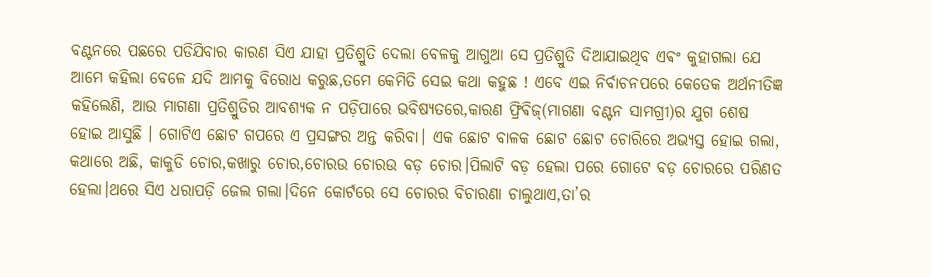ବଣ୍ଟନରେ ପଛରେ ପଡିଯିବାର କାରଣ ସିଏ ଯାହା ପ୍ରତିଶ୍ରୁତି ଦେଲା ବେଳକୁ ଆଗୁଆ ସେ ପ୍ରତିଶ୍ରୁତି ଦିଆଯାଇଥିବ ଏଵଂ କୁହାଗଲା ଯେ ଆମେ କହିଲା ବେଳେ ଯଦି ଆମକୁ ବିରୋଧ କରୁଛ,ତମେ କେମିତି ସେଇ କଥା କହୁଛ ! ଏବେ ଏଇ ନିର୍ବାଚନପରେ କେତେକ ଅର୍ଥନୀତିଜ୍ଞ କହିଲେଣି, ଆଉ ମାଗଣା ପ୍ରତିଶ୍ରୁତିର ଆବଶ୍ୟକ ନ ପଡ଼ିପାରେ ଭବିଷ୍ୟତରେ,କାରଣ ଫ୍ରିଵିଜ୍(ମାଗଣା ବଣ୍ଟନ ସାମଗ୍ରୀ)ର ଯୁଗ ଶେଷ ହୋଇ ଆସୁଛି । ଗୋଟିଏ ଛୋଟ ଗପରେ ଏ ପ୍ରସଙ୍ଗର ଅନ୍ତ କରିବା। ଏକ ଛୋଟ ବାଳକ ଛୋଟ ଛୋଟ ଚୋରିରେ ଅଭ୍ୟସ୍ତ ହୋଇ ଗଲା, କଥାରେ ଅଛି, କାକୁଡି ଚୋର,କଖାରୁ ଚୋର,ଚୋରଉ ଚୋରଉ ବଡ଼ ଚୋର।ପିଲାଟି ବଡ଼ ହେଲା ପରେ ଗୋଟେ ବଡ଼ ଚୋରରେ ପରିଣତ ହେଲା।ଥରେ ସିଏ ଧରାପଡ଼ି ଜେଲ ଗଲା।ଦିନେ କୋର୍ଟରେ ସେ ଚୋରର ବିଚାରଣା ଚାଲୁଥାଏ,ତା’ର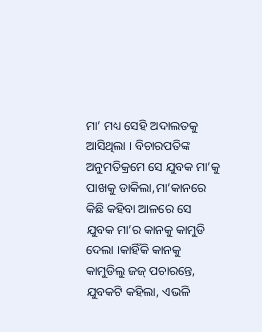ମା’ ମଧ୍ୟ ସେହି ଅଦାଲତକୁ ଆସିଥିଲା । ବିଚାରପତିଙ୍କ ଅନୁମତିକ୍ରମେ ସେ ଯୁବକ ମା’କୁ ପାଖକୁ ଡାକିଲା,ମା’କାନରେ କିଛି କହିବା ଆଳରେ ସେ ଯୁବକ ମା’ର କାନକୁ କାମୁଡି ଦେଲା ।କାହିଁକି କାନକୁ କାମୁଡିଲୁ ଜଜ୍ ପଚାରନ୍ତେ, ଯୁବକଟି କହିଲା, ଏଭଳି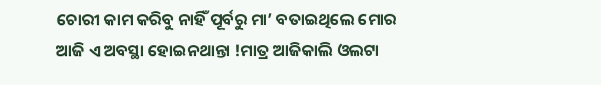ଚୋରୀ କାମ କରିବୁ ନାହିଁ ପୂର୍ବରୁ ମା’ ବତାଇଥିଲେ ମୋର ଆଜି ଏ ଅବସ୍ଥା ହୋଇନଥାନ୍ତା !ମାତ୍ର ଆଜିକାଲି ଓଲଟା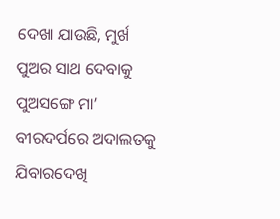ଦେଖା ଯାଉଛି, ମୁର୍ଖ ପୁଅର ସାଥ ଦେବାକୁ ପୁଅସଙ୍ଗେ ମା’ ବୀରଦର୍ପରେ ଅଦାଲତକୁ ଯିବାରଦେଖି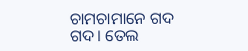ଚାମଚାମାନେ ଗଦ ଗଦ। ତେଲ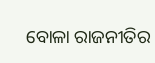ବୋଳା ରାଜନୀତିର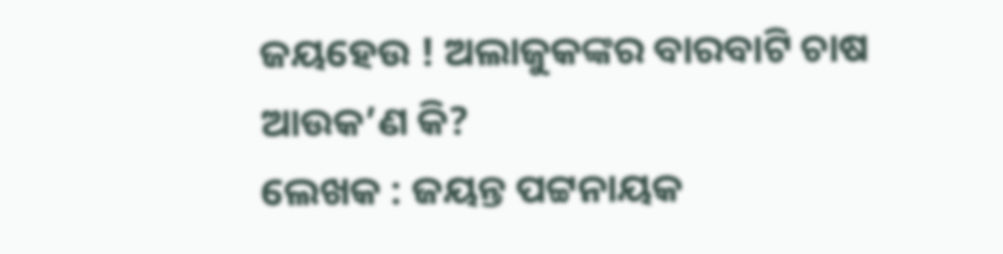ଜୟହେଉ ! ଅଲାଜୁକଙ୍କର ବାରବାଟି ଚାଷ ଆଉକ’ଣ କି?
ଲେଖକ : ଜୟନ୍ତ ପଟ୍ଟନାୟକ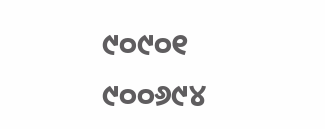୯୦୯୦୧ ୯୦୦୬୯୪